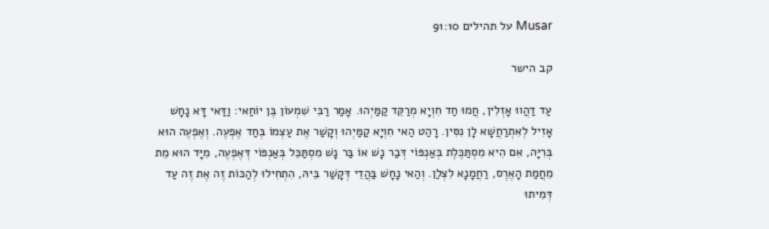Musar על תהילים 91:10

קב הישר

עַד דַהֲווּ אָזְלִין, חֲמוּ חַד חִוְיָא מְרַקֵּד קַמַּיְהוּ. אָמַר רַבִּי שִׁמְעוֹן בֶּן יוֹחַאי: וַדַּאי דָּא נָחָשׁ אָזִיל לְאִתְרַחֲשָׁא לָן נִסִּין. רָהַט הַאי חִוְיָא קַמַּיְהוּ וְקָשַׁר אֶת עַצְמוֹ בְּחַד אֶפְעֶה. וְאֶפְעֶה הוּא בְּרִיָּה, אִם הִיא מִסְתַּכֶּלֶת בְּאַנְפּוֹי דְּבַר נָשׁ אוֹ בַּר נָשׁ מִסְתַּכֵּל בְּאַנְפּוֹי דְּאֶפְעֶה, מִיָּד הוּא מֵת מֵחֲמַת הָאֶרֶס, רַחֲמָנָא לִצְלַן. וְהַאי נָחָשׁ בַּהֲדֵי דְּקָשַׁר בֵּיהּ, הִתְחִילוּ לְהַכּוֹת זֶה אֶת זֶה עַד דְּמִיתוּ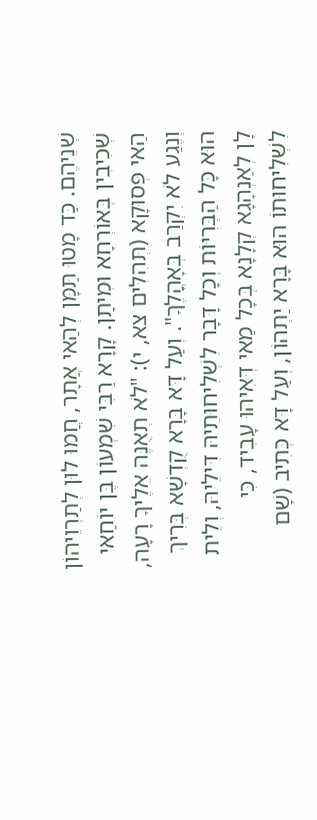שְׁנֵיהֶם. כַּד מָטוּ תַּמָּן לְהַאי אֲתָר, חֲמוּ לוּן לְתַרְוֵיהוֹן שְׁכִיבִין בְּאוֹרְחָא וּמִיתָן. קָרָא רַבִּי שִׁמְעוֹן בֶּן יוֹחַאי הַאי פְּסוּקָא (תְּהִלִּים צא, י): "לֹא תְאֻנֶּה אֵלֶיךָ רָעָה, וְנֶגַע לֹא יִקְרַב בְּאָהֳלֶךָ". וְעַל דָּא בָּרָא קֻדְשָׁא בְּרִיךְ הוּא כָּל הַבְּרִיּוֹת וְכָל דָּבָר לִשְׁלִיחוּתֵיהּ דִּילֵיהּ, וְלֵית לָן לְאַנְהָגָא קְלָנָא בְּכָל מַאי דְּאִיהוּ עָבִיד, כִּי לִשְׁלִיחוּתוֹ הוּא בָּרָא יַתְהוֹן, וְעַל דָּא כְּתִיב (שָׁם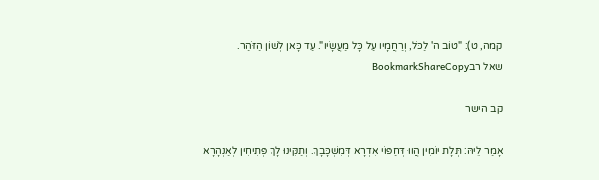קמה, ט): "טוֹב ה' לַכֹּל, וְרַחֲמָיו עַל כָּל מַעֲשָׂיו". עַד כָּאן לְשׁוֹן הַזֹּהַר.
שאל רבBookmarkShareCopy

קב הישר

אָמַר לֵיהּ: תְּלָת יוֹמִין הֲווּ דְּחַפּוֹי אִדְרָא דְּמִשְׁכָּבָךְ. וְתַקִּינוּ לָךְ פְּתִיחִין לְאַנְהָרָא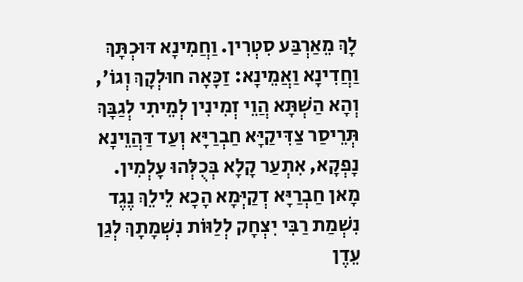לָךְ מֵאַרְבַּע סִטְרִין. וַחֲמִינָא דּוּכְתָּךְ וַחֲדִינָא וַאֲמֵינָא: זַכָּאָה חוּלְקָךְ וְגוֹ', וְהָא הַשְׁתָּא הֲוֵי זְמִינִין לְמֵיתִי לְגַבָּךְ תְּרֵיסַר צַדִּיקַיָּא חַבְרַיָּא וְעַד דַּהֲוֵינָא נָפְקָא, אִתְעַר קָלָא בְּכֻלְּהוּ עָלְמִין. מָאן חַבְרַיָּא דְקַיְּמָא הָכָא לֵילֵךְ נֶגֶד נִשְׁמַת רַבִּי יִצְחָק לְלַוּוֹת נִשְׁמָתָךְ לְגַן עֵדֶן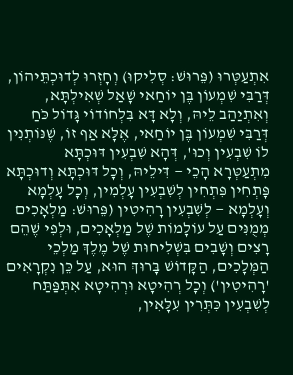אִתְעַטְּרוּ (פֵּרוּשׁ: סְלִיקוּ) וְחָזְרוּ לְדוּכְתֵּיהוֹן, דְּרַבִּי שִׁמְעוֹן בֶּן יוֹחַאי שָׁאַל שְׁאִילְתָּא, וְאִתְיַהַב לֵיהּ, וְלָא דָּא בִּלְחוֹדוֹי גָּדוֹל כֹּחַ דְּרַבִּי שִׁמְעוֹן בֶּן יוֹחַאי, אֶלָּא אַף זוֹ, שֶׁנּוֹתְנִין לוֹ שִׁבְעִין וְכוּ', דְּהָא שִׁבְעִין דּוּכְתָּא מִתְעַטְּרָא הָכֵי — דִּילֵיהּ, וְכָל דּוּכְתָּא וְדוּכְתָּא פָּתְחִין פִּתְחִין לְשִׁבְעִין עָלְמִין, וְכָל עָלְמָא וְעָלְמָא — לְשִׁבְעִין רָהִיטִין (פֵּרוּשׁ: מַלְאָכִים מְמֻנִּים עַל עוֹלָמוֹת שֶׁל מַלְאָכִים, וּלְפִי שֶׁהֵם רָצִים וְשָׁבִים בִּשְׁלִיחוּת שֶׁל מֶלֶךְ מַלְכֵי הַמְּלָכִים, הַקָּדוֹשׁ בָּרוּךְ הוּא, עַל כֵּן נִקְרָאִים 'רָהִיטִין') וְכָל רְהִיטָא וּרְהִיטָא אִתְּפַּתַּח לְשִׁבְעִין כִּתְּרִין עִלָּאִין,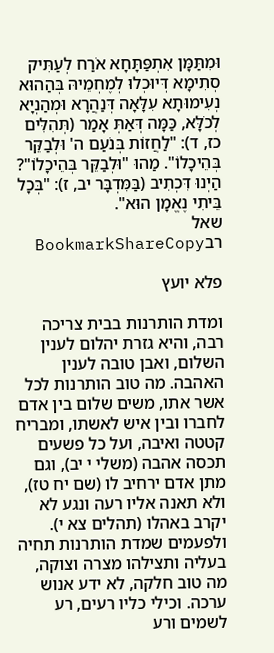וּמִתַּמָּן אִתְפַּתָּחָא אֹרַח לְעַתִּיק סְתִימָא דְּיוּכְלוּ לְמֶחְמֵיהּ בְּהַהוּא נְעִימוּתָא עִלָּאָה דְּנַהֲרָא וּמְהַנְיָא לְכֹלָּא, כַּמָּה דְּאַתְּ אָמַר (תְּהִלִּים כז, ד): "לַחֲזוֹת בְּנֹעַם ה' וּלְבַקֵּר בְּהֵיכָלוֹ". מַהוּ "וּלְבַקֵּר בְּהֵיכָלוֹ"? הַיְנוּ דִּכְתִיב (בַּמִּדְבָּר יב, ז): "בְּכָל בֵּיתִי נֶאֱמָן הוּא".
שאל רבBookmarkShareCopy

פלא יועץ

ומדת הותרנות בבית צריכה רבה, והיא גזרת יהלום לענין השלום, ואבן טובה לענין האהבה. מה טוב הותרנות לכל אשר אתו, משים שלום בין אדם לחברו ובין איש לאשתו, ומבריח קטטה ואיבה, ועל כל פשעים תכסה אהבה (משלי י יב), וגם מתן אדם ירחיב לו (שם יח טז), ולא תאנה אליו רעה ונגע לא יקרב באהלו (תהלים צא י). ולפעמים שמדת הותרנות תחיה בעליה ותצילהו מצרה וצוקה, מה טוב חלקה, לא ידע אנוש ערכה. וכילי כליו רעים, רע לשמים ורע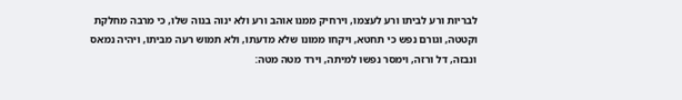לבריות ורע לביתו ורע לעצמו, וירחיק ממנו אוהב ורע ולא ינוה בנוה שלו, כי מרבה מחלקת וקטטה, וגורם נפש כי תחטא, ויקחו ממונו שלא מדעתו, ולא תמוש רעה מביתו, ויהיה נמאס ונבזה, דל ורזה, וימסר נפשו למיתה, וירד מטה מטה: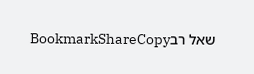שאל רבBookmarkShareCopy